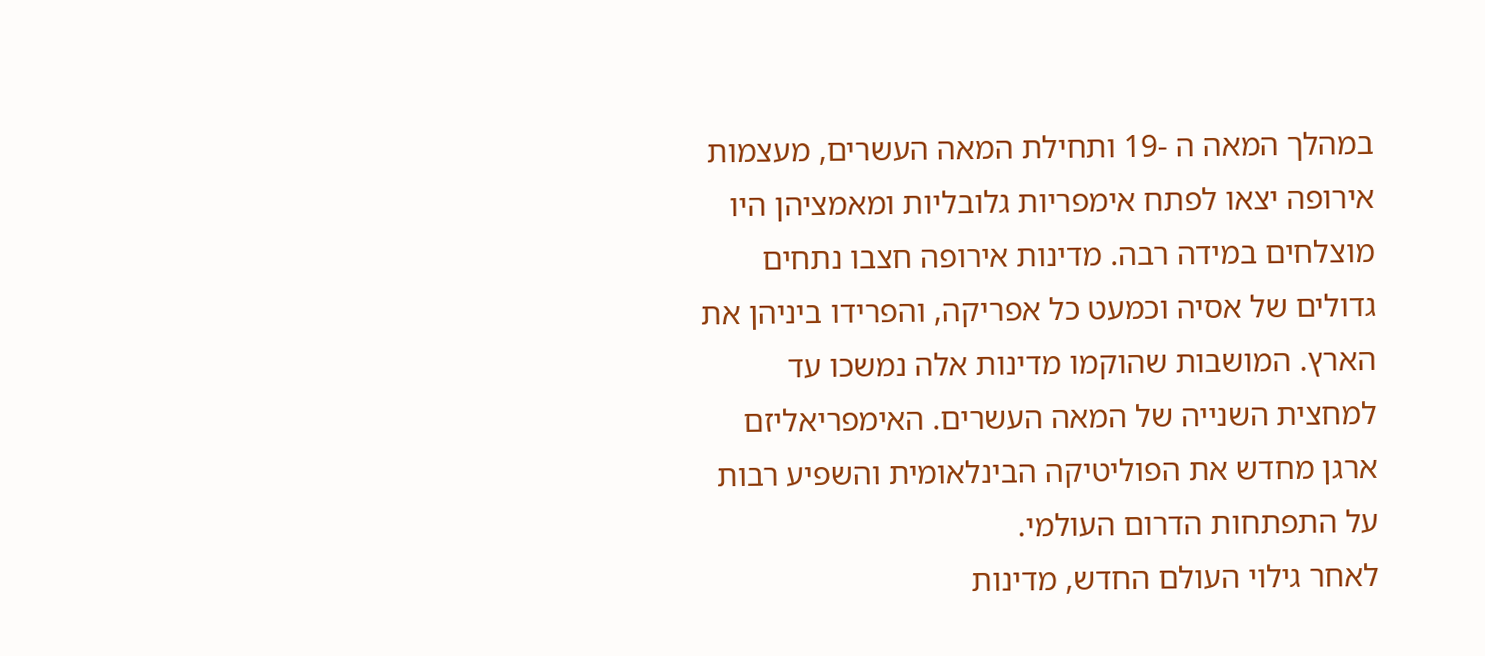במהלך המאה ה -19 ותחילת המאה העשרים, מעצמות אירופה יצאו לפתח אימפריות גלובליות ומאמציהן היו מוצלחים במידה רבה. מדינות אירופה חצבו נתחים גדולים של אסיה וכמעט כל אפריקה, והפרידו ביניהן את הארץ. המושבות שהוקמו מדינות אלה נמשכו עד למחצית השנייה של המאה העשרים. האימפריאליזם ארגן מחדש את הפוליטיקה הבינלאומית והשפיע רבות על התפתחות הדרום העולמי.
לאחר גילוי העולם החדש, מדינות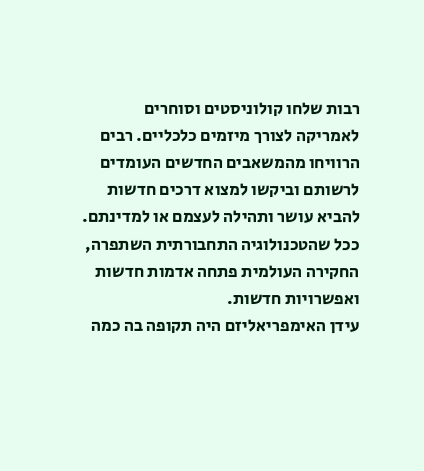רבות שלחו קולוניסטים וסוחרים לאמריקה לצורך מיזמים כלכליים. רבים הרוויחו מהמשאבים החדשים העומדים לרשותם וביקשו למצוא דרכים חדשות להביא עושר ותהילה לעצמם או למדינתם. ככל שהטכנולוגיה התחבורתית השתפרה, החקירה העולמית פתחה אדמות חדשות ואפשרויות חדשות.
עידן האימפריאליזם היה תקופה בה כמה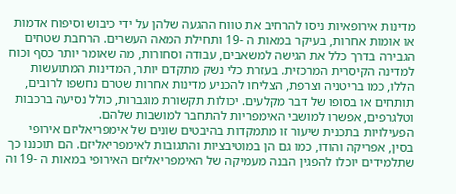מדינות אירופאיות ניסו להרחיב את טווח ההגעה שלהן על ידי כיבוש וסיפוח אדמות או אומות אחרות, בעיקר במאות ה -19 ותחילת המאה העשרים. הרחבת שטחים הגבירה בדרך כלל את הגישה למשאבים, עבודה וסחורות, מה שאומר יותר כסף וכוח למדינה הקיסרית המרכזית. בעזרת כלי נשק מתקדם יותר, המדינות המתועשות הללו, כמו בריטניה וצרפת, הצליחו להכניע מדינות אחרות שטרם נחשפו לרובים, תותחים או בסופו של דבר מקלעים. יכולות תקשורת מוגברות, כולל נסיעה ברכבות וטלגרפים, אפשרו למושבי האימפריות להתחבר למושבות שלהם.
הפעילויות בתכנית שיעור זו מתמקדות בהיבטים שונים של אימפריאליזם אירופי בסין, אפריקה והודו, כמו גם הן במוטיבציות והתגובות לאימפריאליזם. הם תוכננו כך שתלמידים יוכלו להפגין הבנה מעמיקה של האימפריאליזם האירופי במאות ה -19 וה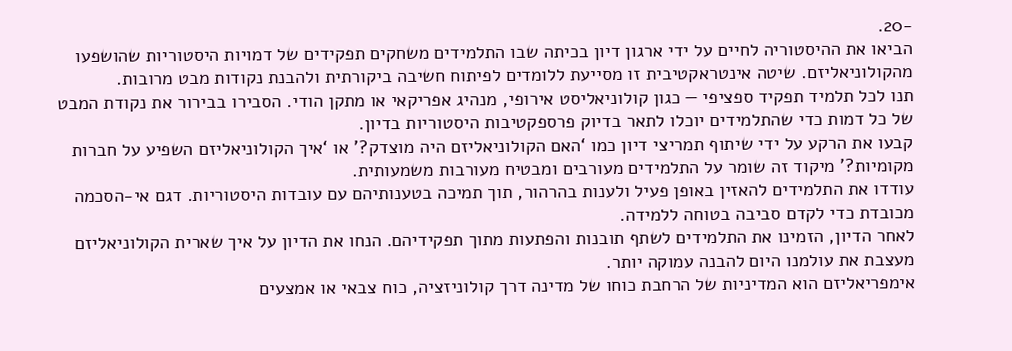-20.
הביאו את ההיסטוריה לחיים על ידי ארגון דיון בכיתה שבו התלמידים משחקים תפקידים של דמויות היסטוריות שהושפעו מהקולוניאליזם. שיטה אינטראקטיבית זו מסייעת ללומדים לפיתוח חשיבה ביקורתית ולהבנת נקודות מבט מרובות.
תנו לכל תלמיד תפקיד ספציפי — כגון קולוניאליסט אירופי, מנהיג אפריקאי או מתקן הודי. הסבירו בבירור את נקודת המבט של כל דמות כדי שהתלמידים יוכלו לתאר בדיוק פרספקטיבות היסטוריות בדיון.
קבעו את הרקע על ידי שיתוף תמריצי דיון כמו ‘האם הקולוניאליזם היה מוצדק?’ או ‘איך הקולוניאליזם השפיע על חברות מקומיות?’ מיקוד זה שומר על התלמידים מעורבים ומבטיח מעורבות משמעותית.
עודדו את התלמידים להאזין באופן פעיל ולענות בהרהור, תוך תמיכה בטענותיהם עם עובדות היסטוריות. דגם אי-הסכמה מכובדת כדי לקדם סביבה בטוחה ללמידה.
לאחר הדיון, הזמינו את התלמידים לשתף תובנות והפתעות מתוך תפקידיהם. הנחו את הדיון על איך שארית הקולוניאליזם מעצבת את עולמנו היום להבנה עמוקה יותר.
אימפריאליזם הוא המדיניות של הרחבת כוחו של מדינה דרך קולוניזציה, כוח צבאי או אמצעים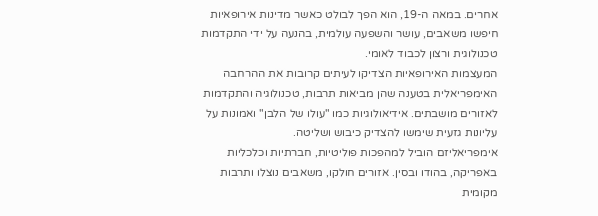אחרים. במאה ה-19, הוא הפך לבולט כאשר מדינות אירופאיות חיפשו משאבים, עושר והשפעה עולמית, בהנעה על ידי התקדמות טכנולוגית ורצון לכבוד לאומי.
המעצמות האירופאיות הצדיקו לעיתים קרובות את ההרחבה האימפריאלית בטענה שהן מביאות תרבות, טכנולוגיה והתקדמות לאזורים מושבתים. אידיאולוגיות כמו "עולו של הלבן" ואמונות על עליונות גזעית שימשו להצדיק כיבוש ושליטה.
אימפריאליזם הוביל למהפכות פוליטיות, חברתיות וכלכליות באפריקה, בהודו ובסין. אזורים חולקו, משאבים נוצלו ותרבות מקומית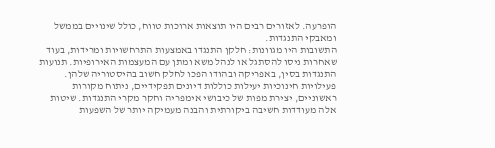הופרעה. לאזורים רבים היו תוצאות ארוכות טווח, כולל שינויים בממשל ומאבקי התנגדות.
התשובות היו מגוונות: חלקן התנגדו באמצעות התרחשויות ומרידות, בעוד שאחרות ניסו להסתגל או לנהל משא ומתן עם המעצמות האירופיות. תנועות התנגדות בסין, באפריקה ובהודו הפכו לחלק חשוב בהיסטוריה שלהן.
פעילויות חינוכיות יעילות כוללות דיונים תפקידיים, ניתוח מקורות ראשוניים, יצירת מפות של כיבושי אימפריה וחקר מקרי התנגדות. שיטות אלה מעודדות חשיבה ביקורתית והבנה מעמיקה יותר של השפעות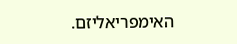האימפריאליזם.